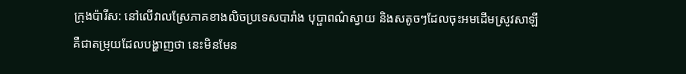ក្រុងប៉ារីស: នៅលើវាលស្រែភាគខាងលិចប្រទេសបារាំង បុប្ផាពណ៌ស្វាយ និងសតូចៗដែលចុះអមដើមស្រូវសាឡី គឺជាតម្រុយដែលបង្ហាញថា នេះមិនមែន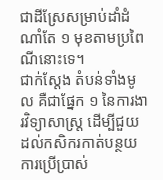ជាដីស្រែសម្រាប់ដាំដំណាំតែ ១ មុខតាមប្រពៃណីនោះទេ។
ជាក់ស្ដែង តំបន់ទាំងមូល គឺជាផ្នែក ១ នៃការងារវិទ្យាសាស្ដ្រ ដើម្បីជួយដល់កសិករកាត់បន្ថយការប្រើប្រាស់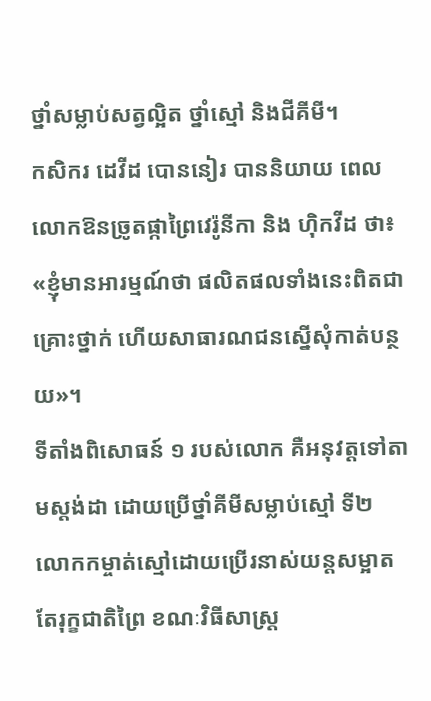ថ្នាំសម្លាប់សត្វល្អិត ថ្នាំស្មៅ និងជីគីមី។
កសិករ ដេវីដ បោននៀរ បាននិយាយ ពេលលោកឱនច្រូតផ្កាព្រៃវេរ៉ូនីកា និង ហ៊ិកវីដ ថា៖ «ខ្ញុំមានអារម្មណ៍ថា ផលិតផលទាំងនេះពិតជាគ្រោះថ្នាក់ ហើយសាធារណជនស្នើសុំកាត់បន្ថយ»។
ទីតាំងពិសោធន៍ ១ របស់លោក គឺអនុវត្ដទៅតាមស្ដង់ដា ដោយប្រើថ្នាំគីមីសម្លាប់ស្មៅ ទី២ លោកកម្ចាត់ស្មៅដោយប្រើរនាស់យន្តសម្អាតតែរុក្ខជាតិព្រៃ ខណៈវិធីសាស្ដ្រ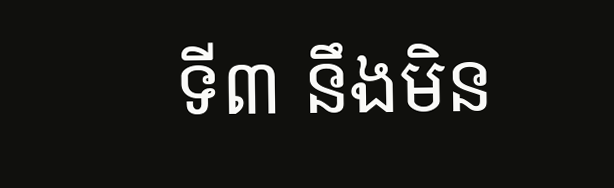ទី៣ នឹងមិន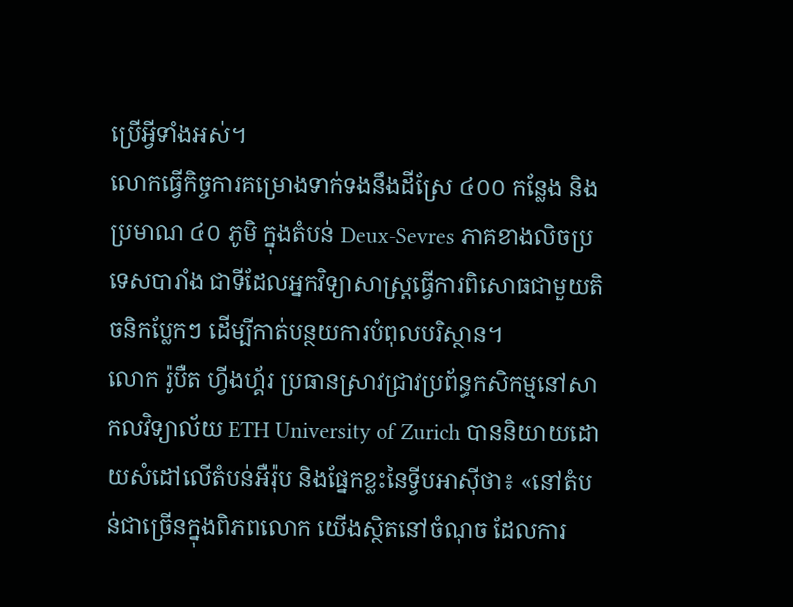ប្រើអ្វីទាំងអស់។
លោកធ្វើកិច្ចការគម្រោងទាក់ទងនឹងដីស្រែ ៤០០ កន្លែង និងប្រមាណ ៤០ ភូមិ ក្នុងតំបន់ Deux-Sevres ភាគខាងលិចប្រទេសបារាំង ជាទីដែលអ្នកវិទ្យាសាស្ដ្រធ្វើការពិសោធជាមួយតិចនិកប្លែកៗ ដើម្បីកាត់បន្ថយការបំពុលបរិស្ថាន។
លោក រ៉ូបឺត ហ្វីងហ្គ័រ ប្រធានស្រាវជ្រាវប្រព័ន្ធកសិកម្មនៅសាកលវិទ្យាល័យ ETH University of Zurich បាននិយាយដោយសំដៅលើតំបន់អឺរ៉ុប និងផ្នែកខ្លះនៃទ្វីបអាស៊ីថា៖ «នៅតំបន់ជាច្រើនក្នុងពិភពលោក យើងស្ថិតនៅចំណុច ដែលការ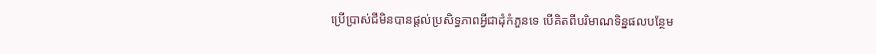ប្រើប្រាស់ជីមិនបានផ្ដល់ប្រសិទ្ធភាពអ្វីជាដុំកំភួនទេ បើគិតពីបរិមាណទិន្នផលបន្ថែម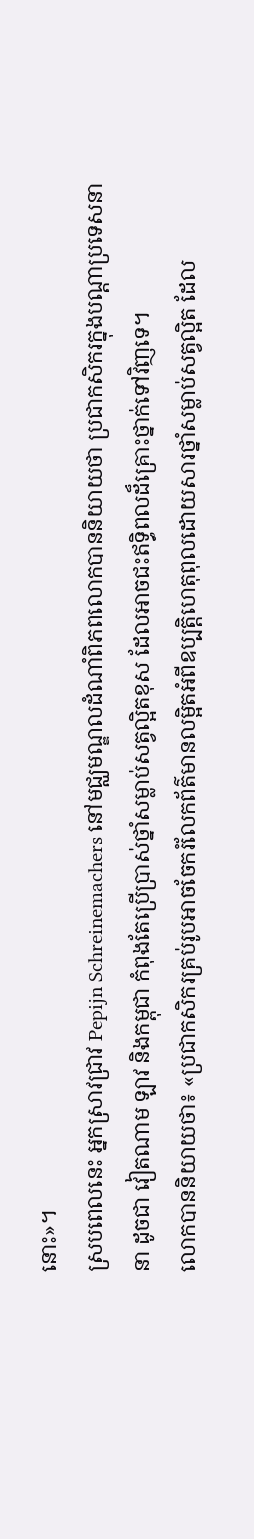នោះ»។
ស្របពេលនេះ អ្នកស្រាវជ្រាវ Pepijn Schreinemachers នៅមជ្ឈមណ្ឌលដំណាំពិភពលោកបាននិយាយថា ប្រជាកសិករក្នុងបណ្ដាប្រទេសនានា ដូចជា វៀតណាម ឡាវ និងកម្ពុជា កំពុងតែប្រើប្រាស់ថ្នាំសម្លាប់សត្វល្អិតខុស ដែលអាចជះឥទ្ធិពលដ៏គ្រោះថ្នាក់ទៅវិញទេ។
លោកបាននិយាយថា៖ «ប្រជាកសិករគ្រប់រូបអាចចែករំលែកព័ត៌មានលម្អិតអំពីឧប្បត្ដិហេតុពុលដោយសារថ្នាំសម្លាប់សត្វល្អិត ដែល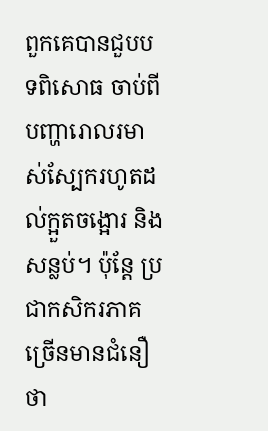ពួកគេបានជួបបទពិសោធ ចាប់ពីបញ្ហារោលរមាស់ស្បែករហូតដល់ក្អួតចង្អោរ និងសន្លប់។ ប៉ុន្ដែ ប្រជាកសិករភាគច្រើនមានជំនឿថា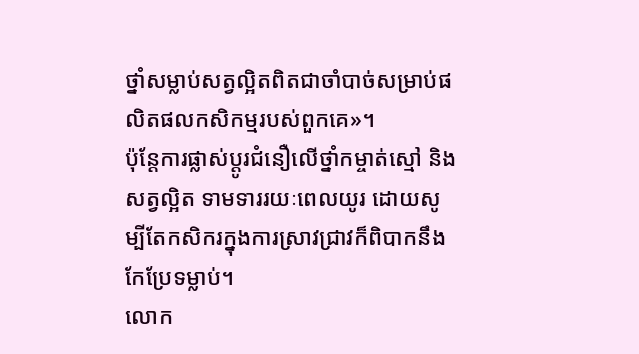ថ្នាំសម្លាប់សត្វល្អិតពិតជាចាំបាច់សម្រាប់ផលិតផលកសិកម្មរបស់ពួកគេ»។
ប៉ុន្ដែការផ្លាស់ប្ដូរជំនឿលើថ្នាំកម្ចាត់ស្មៅ និងសត្វល្អិត ទាមទាររយៈពេលយូរ ដោយសូម្បីតែកសិករក្នុងការស្រាវជ្រាវក៏ពិបាកនឹងកែប្រែទម្លាប់។
លោក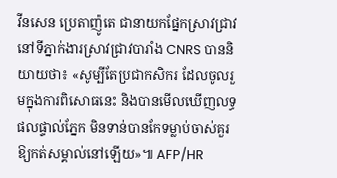វីនសេន ប្រេតាញ៉ូតេ ជានាយកផ្នែកស្រាវជ្រាវនៅទីភ្នាក់ងារស្រាវជ្រាវបារាំង CNRS បាននិយាយថា៖ «សូម្បីតែប្រជាកសិករ ដែលចូលរួមក្នុងការពិសោធនេះ និងបានមើលឃើញលទ្ធផលផ្ទាល់ភ្នែក មិនទាន់បានកែទម្លាប់ចាស់គួរឱ្យកត់សម្គាល់នៅឡើយ»៕ AFP/HR